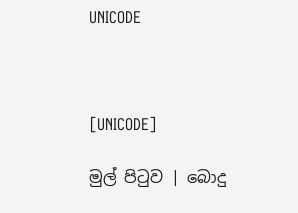UNICODE



[UNICODE]

මුල් පිටුව | බොදු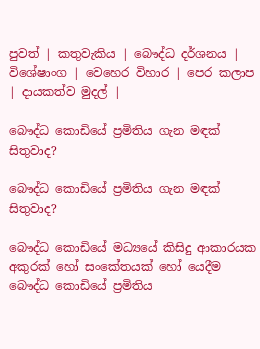පුවත් | කතුවැකිය | බෞද්ධ දර්ශනය | විශේෂාංග | වෙහෙර විහාර | පෙර කලාප | දායකත්ව මුදල් |

බෞද්ධ කොඩියේ ප්‍රමිතිය ගැන මඳක් සිතුවාද?

බෞද්ධ කොඩියේ ප්‍රමිතිය ගැන මඳක් සිතුවාද?

බෞද්ධ කොඩියේ මධ්‍යයේ කිසිදු ආකාරයක අකුරක් හෝ සංකේතයක් හෝ යෙදීම බෞද්ධ කොඩියේ ප්‍රමිතිය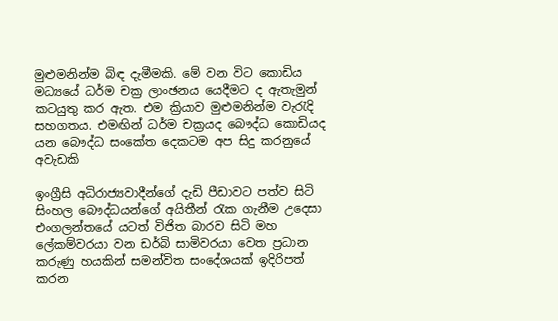මුළුමනින්ම බිඳ දැමීමකි. මේ වන විට කොඩිය මධ්‍යයේ ධර්ම චක්‍ර ලාංඡනය යෙදීමට ද ඇතැමුන් කටයුතු කර ඇත. එම ක්‍රියාව මුළුමනින්ම වැරැදි සහගතය. එමඟින් ධර්ම චක්‍රයද බෞද්ධ කොඩියද යන බෞද්ධ සංකේත දෙකටම අප සිදු කරනුයේ අවැඩකි

ඉංග්‍රීසි අධිරාජ්‍යවාදීන්ගේ දැඩි පීඩාවට පත්ව සිටි සිංහල බෞද්ධයන්ගේ අයිතීන් රැක ගැනීම උදෙසා එංගලන්තයේ යටත් විජිත බාරව සිටි මහ ලේකම්වරයා වන ඩර්බි සාමිවරයා වෙත ප්‍රධාන කරුණු හයකින් සමන්විත සංදේශයක් ඉදිරිපත් කරන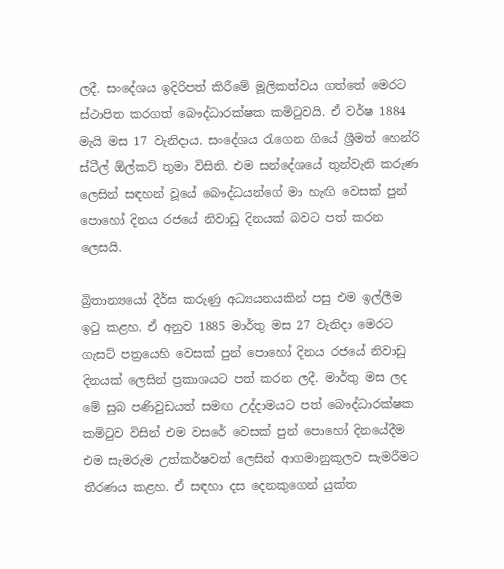ලදී. සංදේශය ඉදිරිපත් කිරීමේ මූලිකත්වය ගත්තේ මෙරට ස්ථාපිත කරගත් බෞද්ධාරක්ෂක කමිටුවයි. ඒ වර්ෂ 1884 මැයි මස 17 වැනිදාය. සංදේශය රැගෙන ගියේ ශ්‍රීමත් හෙන්රි ස්ටීල් ඕල්කට් තුමා විසිනි. එම සන්දේශයේ තුන්වැනි කරුණ ලෙසින් සඳහන් වූයේ බෞද්ධයන්ගේ මා හැඟි වෙසක් පුන් පොහෝ දිනය රජයේ නිවාඩු දිනයක් බවට පත් කරන ලෙසයි.

බ්‍රිතාන්‍යයෝ දීර්ඝ කරුණු අධ්‍යයනයකින් පසු එම ඉල්ලීම ඉටු කළහ. ඒ අනුව 1885 මාර්තු මස 27 වැනිදා මෙරට ගැසට් පත්‍රයෙහි වෙසක් පුන් පොහෝ දිනය රජයේ නිවාඩු දිනයක් ලෙසින් ප්‍රකාශයට පත් කරන ලදී. මාර්තු මස ලද මේ සුබ පණිවුඩයත් සමඟ උද්දාමයට පත් බෞද්ධාරක්ෂක කමිටුව විසින් එම වසරේ වෙසක් පුන් පොහෝ දිනයේදීම එම සැමරුම උත්කර්ෂවත් ලෙසින් ආගමානුකූලව සැමරීමට තීරණය කළහ. ඒ සඳහා දස දෙනකුගෙන් යුක්ත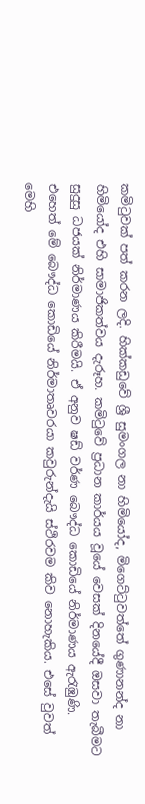කමිටුවක් පත් කරන ලදි. හික්කඩුවේ ශ්‍රී සුමංගල නා හිමියෝද, මිගෙට්ටුවත්තේ ගුණානන්ද නා හිමියෝද එහි සාමාජිකත්වය දැරූහ. කමිටුවේ ප්‍රධාන කාර්යය වූයේ වෙසක් දිනයේදී ඔසවා තැබීමට සුදුසු ධජයක් නිර්මාණය කිරීමයි. ඒ අනුව ෂඩ් වර්ණ බෞද්ධ කොඩියේ නිර්මාණය ඇරැඹුණි. එහෙත් මේ බෞද්ධ කොඩියේ නිර්මාතෘවරයා කවුරුන්දැයි ස්ථිරවම කිව නොහැකිය. එසේ වුවත් මෙහි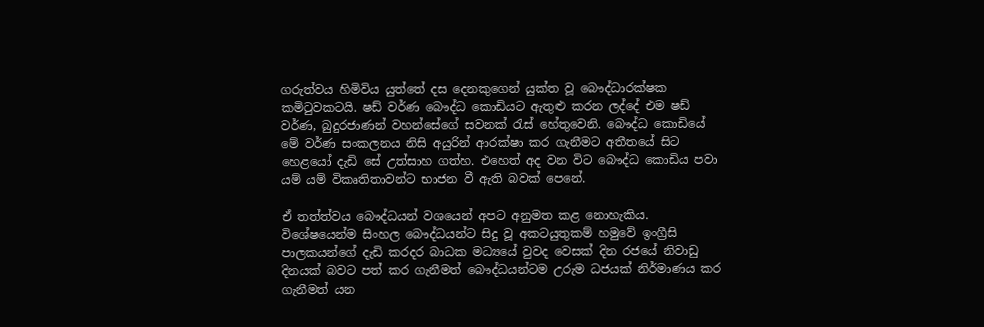ගරුත්වය හිමිවිය යුත්තේ දස දෙනකුගෙන් යුක්ත වූ බෞද්ධාරක්ෂක කමිටුවකටයි. ෂඩ් වර්ණ බෞද්ධ කොඩියට ඇතුළු කරන ලද්දේ එම ෂඩ් වර්ණ, බුදුරජාණන් වහන්සේගේ සවනක් රැස් හේතුවෙනි. බෞද්ධ කොඩියේ මේ වර්ණ සංකලනය නිසි අයුරින් ආරක්ෂා කර ගැනීමට අතීතයේ සිට හෙළයෝ දැඩි සේ උත්සාහ ගත්හ. එහෙත් අද වන විට බෞද්ධ කොඩිය පවා යම් යම් විකෘතිතාවන්ට භාජන වී ඇති බවක් පෙනේ.

ඒ තත්ත්වය බෞද්ධයන් වශයෙන් අපට අනුමත කළ නොහැකිය. විශේෂයෙන්ම සිංහල බෞද්ධයන්ට සිදු වූ අකටයුතුකම් හමුවේ ඉංග්‍රීසි පාලකයන්ගේ දැඩි කරදර බාධක මධ්‍යයේ වුවද වෙසක් දින රජයේ නිවාඩු දිනයක් බවට පත් කර ගැනීමත් බෞද්ධයන්ටම උරුම ධජයක් නිර්මාණය කර ගැනීමත් යන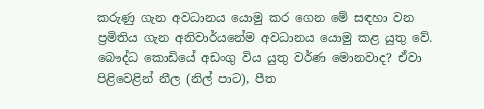කරුණු ගැන අවධානය යොමු කර ගෙන මේ සඳහා වන ප්‍රමිතිය ගැන අනිවාර්යනේම අවධානය යොමු කළ යුතු වේ. බෞද්ධ කොඩියේ අඩංගු විය යුතු වර්ණ මොනවාද? ඒවා පිළිවෙළින් නීල (නිල් පාට), පීත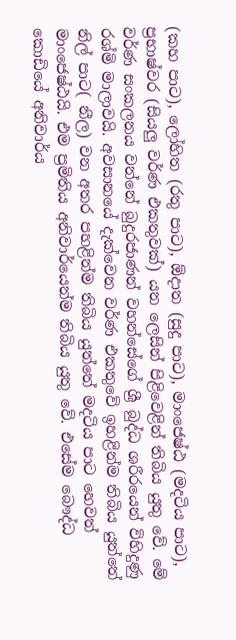(කහ පාට), ලෝහිත (රතු පාට), ඕදාත (සුදු පාට), මාංජෙෂ්ඨ (මදටිය පාට), ප්‍රභාෂ්වර (සියලු වර්ණ එකතුවක්) යන ලෙසින් පිළිවෙළින් තිබිය යුතු වේ. මේ වර්ණ සංකලනය වන්නේ බුදුරජාණන් වහන්සේගේ ශ්‍රී බුද්ධ ශරීරයෙන් විහිදුණු රශ්මි මාලාවයි. අවසානයේ දැක්වෙන වර්ණ එකතුවේ ඉහළින්ම තිබිය යුත්තේ නිල් පාට( නීල) වන අතර පහළින්ම තිබිය යුත්තේ මදටිය පාට හෙවත් මාංජෙෂ්ඨයි. එම ප්‍රමිතිය අනිවාර්යෙන්ම තිබිය යුතු වේ. එසේම බෞද්ධ කොඩියේ අනිවාර්ය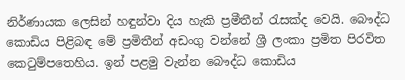නිර්ණායක ලෙසින් හඳුන්වා දිය හැකි ප්‍රමීතීන් රැසක්ද වෙයි. බෞද්ධ කොඩිය පිළිබඳ මේ ප්‍රමිතීන් අඩංගු වන්නේ ශ්‍රී ලංකා ප්‍රමිත පිරවිත කෙටුම්පතෙහිය. ඉන් පළමු වැන්න බෞද්ධ කොඩිය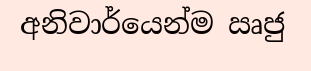අනිවාර්යෙන්ම ඍජු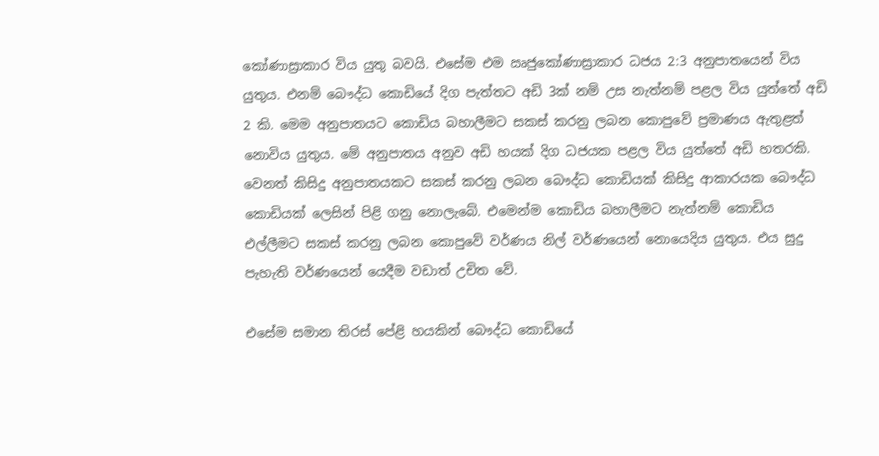කෝණාස්‍රාකාර විය යුතු බවයි. එසේම එම ඍජුකෝණාස්‍රාකාර ධජය 2:3 අනුපාතයෙන් විය යුතුය. එනම් බෞද්ධ කොඩියේ දිග පැත්තට අඩි 3ක් නම් උස නැත්නම් පළල විය යුත්තේ අඩි 2 කි. මෙම අනුපාතයට කොඩිය බහාලීමට සකස් කරනු ලබන කොපුවේ ප්‍රමාණය ඇතුළත් නොවිය යුතුය. මේ අනුපාතය අනුව අඩි හයක් දිග ධජයක පළල විය යුත්තේ අඩි හතරකි. වෙනත් කිසිදු අනුපාතයකට සකස් කරනු ලබන බෞද්ධ කොඩියක් කිසිදු ආකාරයක බෞද්ධ කොඩියක් ලෙසින් පිළි ගනු නොලැබේ. එමෙන්ම කොඩිය බහාලීමට නැත්නම් කොඩිය එල්ලීමට සකස් කරනු ලබන කොපුවේ වර්ණය නිල් වර්ණයෙන් නොයෙදිය යුතුය. එය සුදු පැහැති වර්ණයෙන් යෙදීම වඩාත් උචිත වේ.

එසේම සමාන තිරස් පේළි හයකින් බෞද්ධ කොඩියේ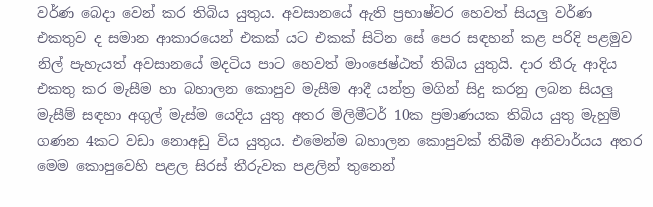වර්ණ බෙදා වෙන් කර තිබිය යුතුය. අවසානයේ ඇති ප්‍රභාෂ්වර හෙවත් සියලු වර්ණ එකතුව ද සමාන ආකාරයෙන් එකක් යට එකක් සිටින සේ පෙර සඳහන් කළ පරිදි පළමුව නිල් පැහැයත් අවසානයේ මදටිය පාට හෙවත් මාංජෙෂ්ඨත් තිබිය යුතුයි. දාර තීරු ආදිය එකතු කර මැසීම හා බහාලන කොපුව මැසීම ආදී යන්ත්‍ර මගින් සිදු කරනු ලබන සියලු මැසීම් සඳහා අගුල් මැස්ම යෙදිය යුතු අතර මිලිමීටර් 10ක ප්‍රමාණයක තිබිය යුතු මැහුම් ගණන 4කට වඩා නොඅඩු විය යුතුය. එමෙන්ම බහාලන කොපුවක් තිබීම අනිවාර්යය අතර මෙම කොපුවෙහි පළල සිරස් තීරුවක පළලින් තුනෙන්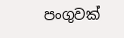පංගුවක්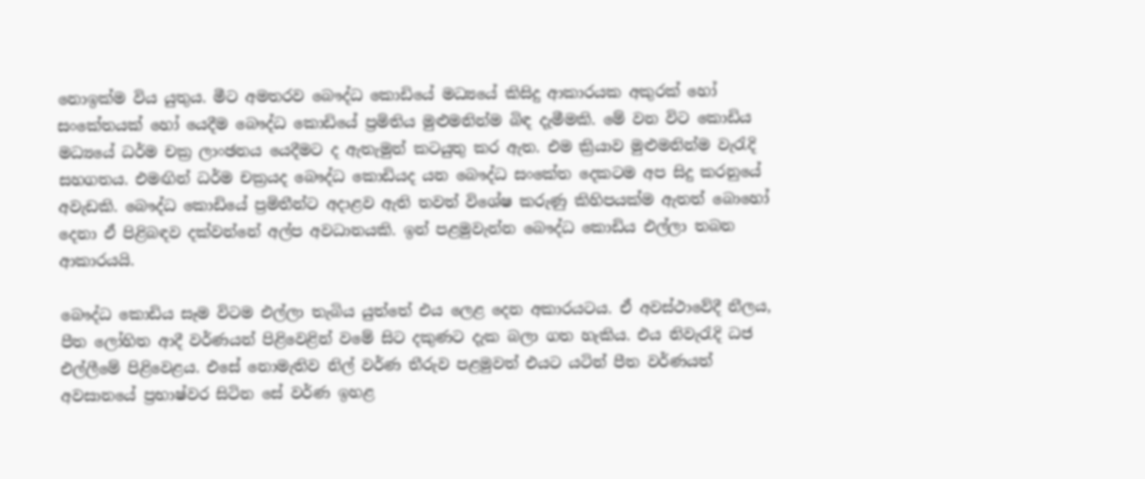නොඉක්ම විය යුතුය. මීට අමතරව බෞද්ධ කොඩියේ මධ්‍යයේ කිසිදු ආකාරයක අකුරක් හෝ සංකේතයක් හෝ යෙදීම බෞද්ධ කොඩියේ ප්‍රමිතිය මුළුමනින්ම බිඳ දැමීමකි. මේ වන විට කොඩිය මධ්‍යයේ ධර්ම චක්‍ර ලාංඡනය යෙදීමට ද ඇතැමුන් කටයුතු කර ඇත. එම ක්‍රියාව මුළුමනින්ම වැරැදි සහගතය. එමඟින් ධර්ම චක්‍රයද බෞද්ධ කොඩියද යන බෞද්ධ සංකේත දෙකටම අප සිදු කරනුයේ අවැඩකි. බෞද්ධ කොඩියේ ප්‍රමිතීන්ට අදාළව ඇති තවත් විශේෂ කරුණු කිහිපයක්ම ඇතත් බොහෝ දෙනා ඒ පිළිබඳව දක්වන්නේ අල්ප අවධානයකි. ඉන් පළමුවැන්න බෞද්ධ කොඩිය එල්ලා තබන ආකාරයයි.

බෞද්ධ කොඩිය සෑම විටම එල්ලා තැබිය යුත්තේ එය ලෙළ දෙන අකාරයටය. ඒ අවස්ථාවේදී නීලය, පීත ලෝහිත ආදී වර්ණයන් පිළිවෙළින් වමේ සිට දකුණට දැක බලා ගත හැකිය. එය නිවැරැදි ධජ එල්ලීමේ පිළිවෙළය. එසේ නොමැතිව නිල් වර්ණ තීරුව පළමුවත් එයට යටින් පීත වර්ණයත් අවසානයේ ප්‍රභාෂ්වර සිටින සේ වර්ණ ඉහළ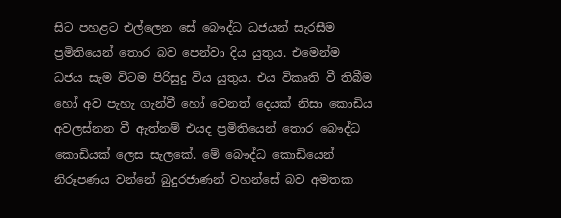සිට පහළට එල්ලෙන සේ බෞද්ධ ධජයන් සැරසීම ප්‍රමිතියෙන් තොර බව පෙන්වා දිය යුතුය. එමෙන්ම ධජය සැම විටම පිරිසුදු විය යුතුය. එය විකෘති වී තිබීම හෝ අව පැහැ ගැන්වී හෝ වෙනත් දෙයක් නිසා කොඩිය අවලස්නන වී ඇත්නම් එයද ප්‍රමිතියෙන් තොර බෞද්ධ කොඩියක් ලෙස සැලකේ. මේ බෞද්ධ කොඩියෙන් නිරූපණය වන්නේ බුදුරජාණන් වහන්සේ බව අමතක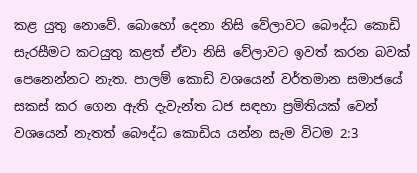කළ යුතු නොවේ. බොහෝ දෙනා නිසි වේලාවට බෞද්ධ කොඩි සැරසීමට කටයුතු කළත් ඒවා නිසි වේලාවට ඉවත් කරන බවක් පෙනෙන්නට නැත. පාලම් කොඩි වශයෙන් වර්තමාන සමාජයේ සකස් කර ගෙන ඇති දැවැන්ත ධජ සඳහා ප්‍රමිතියක් වෙන් වශයෙන් නැතත් බෞද්ධ කොඩිය යන්න සැම විටම 2:3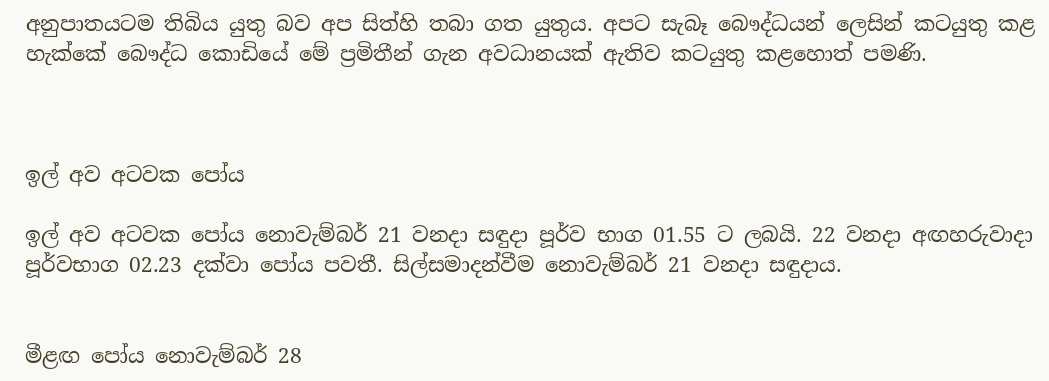අනුපාතයටම තිබිය යුතු බව අප සිත්හි තබා ගත යුතුය. අපට සැබෑ බෞද්ධයන් ලෙසින් කටයුතු කළ හැක්කේ බෞද්ධ කොඩියේ මේ ප්‍රමිතීන් ගැන අවධානයක් ඇතිව කටයුතු කළහොත් පමණි.



ඉල් අව අටවක පෝය

ඉල් අව අටවක පෝය නොවැම්බර් 21 වනදා සඳුදා පූර්ව භාග 01.55 ට ලබයි. 22 වනදා අඟහරුවාදා පූර්වභාග 02.23 දක්වා පෝය පවතී. සිල්සමාදන්වීම නොවැම්බර් 21 වනදා සඳුදාය.


මීළඟ පෝය නොවැම්බර් 28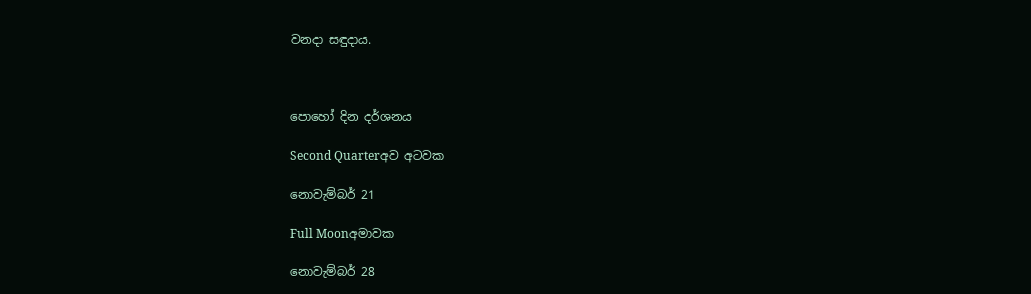වනදා සඳුදාය.



පොහෝ දින දර්ශනය

Second Quarterඅව අටවක

නොවැම්බර් 21

Full Moonඅමාවක

නොවැම්බර් 28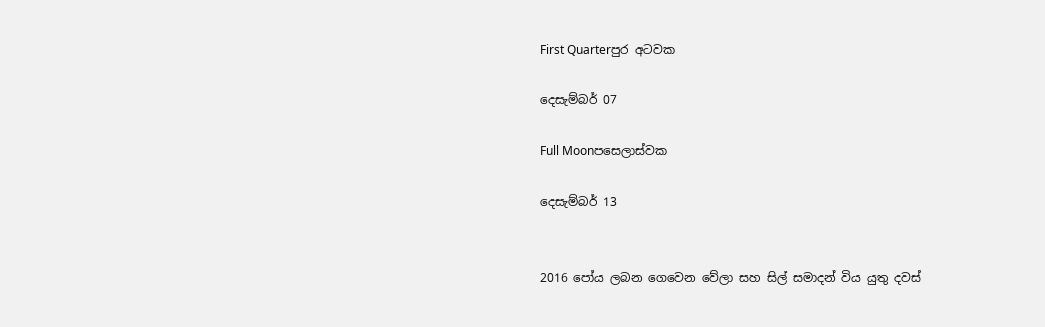First Quarterපුර අටවක

දෙසැම්බර් 07

Full Moonපසෙලාස්වක

දෙසැම්බර් 13


2016 පෝය ලබන ගෙවෙන වේලා සහ සිල් සමාදන් විය යුතු දවස්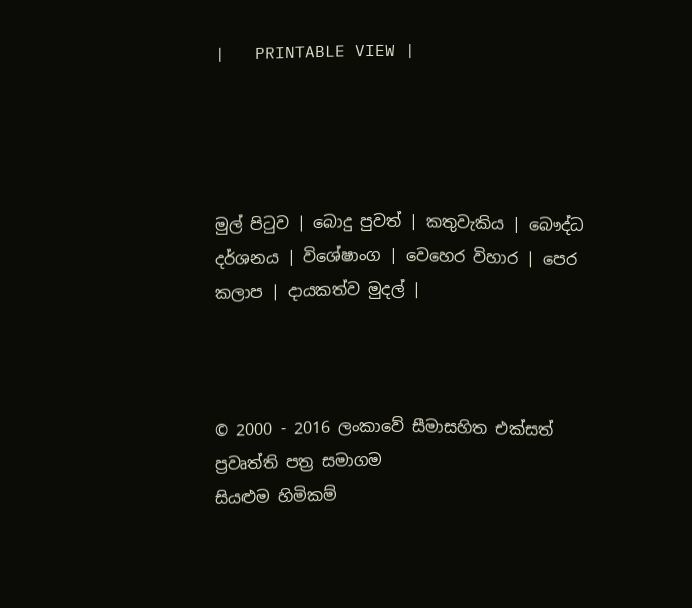|   PRINTABLE VIEW |




මුල් පිටුව | බොදු පුවත් | කතුවැකිය | බෞද්ධ දර්ශනය | විශේෂාංග | වෙහෙර විහාර | පෙර කලාප | දායකත්ව මුදල් |



© 2000 - 2016 ලංකාවේ සීමාසහිත එක්සත් ප්‍රවෘත්ති පත්‍ර සමාගම
සියළුම හිමිකම්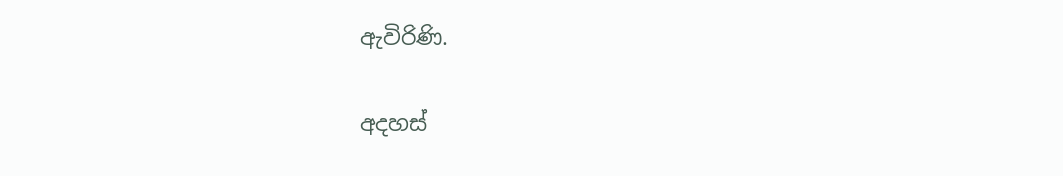ඇවිරිණි.

අදහස්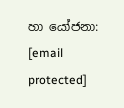හා යෝජනා: [email protected]